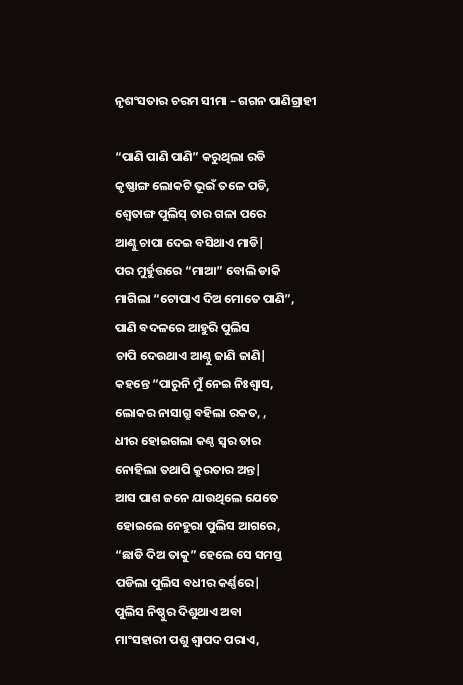ନୃଶଂସତାର ଚରମ ସୀମା – ଗଗନ ପାଣିଗ୍ରାହୀ

“ପାଣି ପାଣି ପାଣି” କରୁଥିଲା ରଡି
କୃଷ୍ଣାଙ୍ଗ ଲୋକଟି ଭୂଇଁ ତଳେ ପଡି,
ଶ୍ବେତାଙ୍ଗ ପୁଲିସ୍ ତାର ଗଳା ପରେ
ଆଣ୍ଢୁ ଚାପା ଦେଇ ବସିଥାଏ ମାଡି|
ପର ମୁର୍ହୁତ୍ତରେ “ମାଆ” ବୋଲି ଡାକି
ମାଗିଲା “ଟୋପାଏ ଦିଅ ମୋତେ ପାଣି”,
ପାଣି ବଦଳରେ ଆହୁରି ପୁଲିସ
ଚାପି ଦେଉଥାଏ ଆଣ୍ଠୁ ଜାଣି ଜାଣି|
କହନ୍ତେ “ପାରୁନି ମୁଁ ନେଇ ନିଃଶ୍ବାସ,
ଲୋକର ନାସାଗ୍ରୁ ବହିଲା ରକତ, ,
ଧୀର ହୋଇଗଲା କଣ୍ଠ ସ୍ବର ତାର
ନୋହିଲା ତଥାପି କ୍ରୁରତାର ଅନ୍ତ|
ଆସ ପାଶ ଜନେ ଯାଉଥିଲେ ଯେତେ
ହୋଇଲେ ନେହୁରା ପୁଲିସ ଆଗରେ,
“ଛାଡି ଦିଅ ତାକୁ” ହେଲେ ସେ ସମସ୍ତ
ପଡିଲା ପୁଲିସ ବଧୀର କର୍ଣ୍ଣରେ|
ପୁଲିସ ନିଷ୍ଠୁର ଦିଶୁଥାଏ ଅବା
ମାଂସହାରୀ ପଶୁ ଶ୍ବାପଦ ପରାଏ,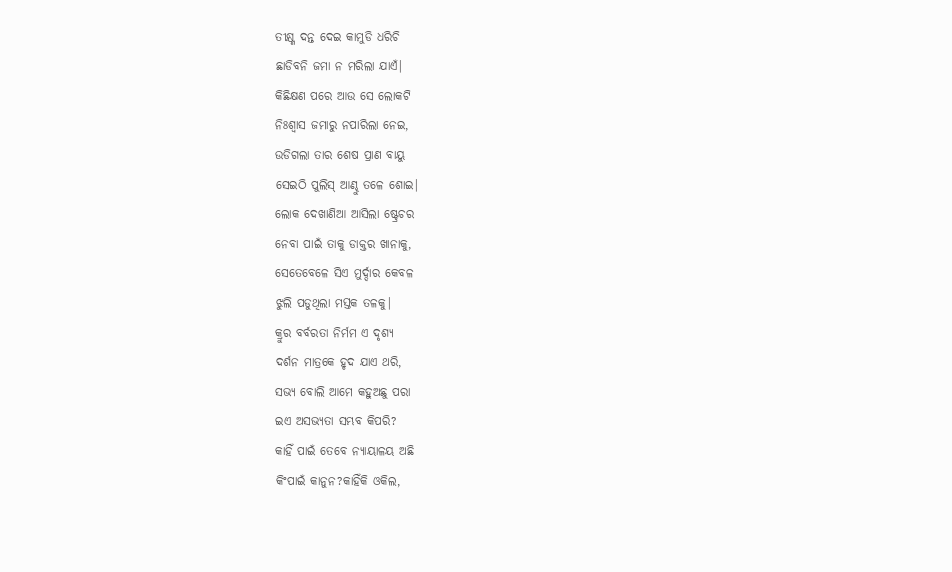ତୀକ୍ଷ୍ଣ ଦନ୍ତ ଦେଇ କାମୁଡି ଧରିଚି
ଛାଡିବନି ଜମା ନ ମରିଲା ଯାଏଁ|
କିଛିକ୍ଷଣ ପରେ ଆଉ ସେ ଲୋକଟି
ନିଃଶ୍ବାସ ଜମାରୁ ନପାରିଲା ନେଇ,
ଉଡିଗଲା ତାର ଶେଷ ପ୍ରାଣ ବାୟୁ
ସେଇଠି ପୁଲିସ୍‌ ଆଣ୍ଢୁ ତଳେ ଶୋଇ|
ଲୋକ ଦେଖାଣିଆ ଆସିଲା ଷ୍ଟ୍ରେଚର
ନେବା ପାଇଁ ତାକୁ ଡାକ୍ତର ଖାନାକୁ,
ସେତେବେଳେ ସିଏ ମୁର୍ଦ୍ଦାର କେବଳ
ଝୁଲି ପଡୁଥିଲା ମସ୍ତକ ତଳକୁ|
କ୍ରୁର ବର୍ବରତା ନିର୍ମମ ଏ ଦୃଶ୍ୟ
ଦର୍ଶନ ମାତ୍ରକେ ହୃଦ ଯାଏ ଥରି,
ସଭ୍ୟ ବୋଲି ଆମେ କହୁଅଛୁ ପରା
ଇଏ ଅସଭ୍ୟତା ସମ୍ଭବ କିପରି?
କାହିଁ ପାଇଁ ତେବେ ନ୍ୟାୟାଳୟ ଅଛି
କିଂପାଇଁ କାନୁନ?କାହିଁକି ଓକିଲ,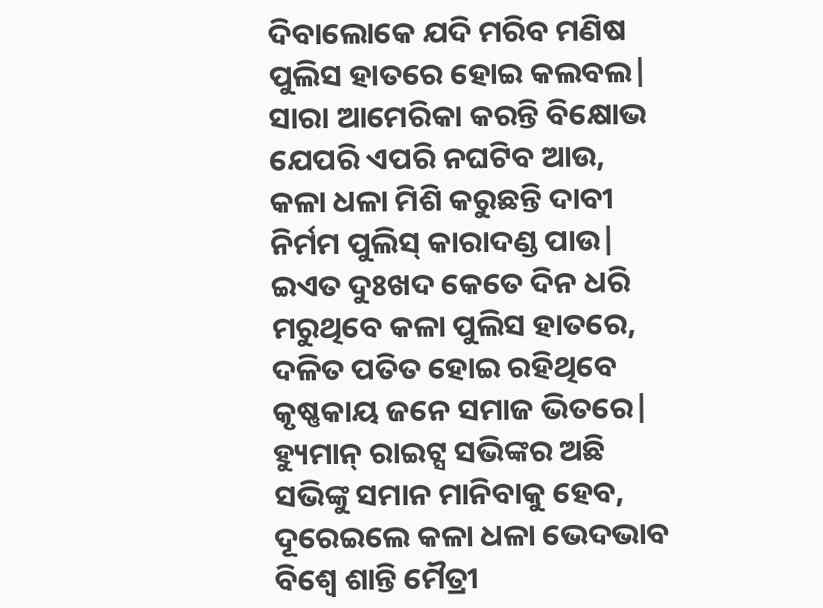ଦିବାଲୋକେ ଯଦି ମରିବ ମଣିଷ
ପୁଲିସ ହାତରେ ହୋଇ କଲବଲ|
ସାରା ଆମେରିକା କରନ୍ତି ବିକ୍ଷୋଭ
ଯେପରି ଏପରି ନଘଟିବ ଆଉ,
କଳା ଧଳା ମିଶି କରୁଛନ୍ତି ଦାବୀ
ନିର୍ମମ ପୁଲିସ୍‌ କାରାଦଣ୍ଡ ପାଉ|
ଇଏତ ଦୁଃଖଦ କେତେ ଦିନ ଧରି
ମରୁଥିବେ କଳା ପୁଲିସ ହାତରେ,
ଦଳିତ ପତିତ ହୋଇ ରହିଥିବେ
କୃଷ୍ଣକାୟ ଜନେ ସମାଜ ଭିତରେ|
ହ୍ୟୁମାନ୍‌ ରାଇଟ୍ସ ସଭିଙ୍କର ଅଛି
ସଭିଙ୍କୁ ସମାନ ମାନିବାକୁ ହେବ,
ଦୂରେଇଲେ କଳା ଧଳା ଭେଦଭାବ
ବିଶ୍ବେ ଶାନ୍ତି ମୈତ୍ରୀ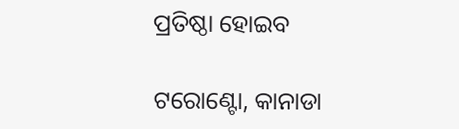ପ୍ରତିଷ୍ଠା ହୋଇବ

ଟରୋଣ୍ଟୋ, କାନାଡା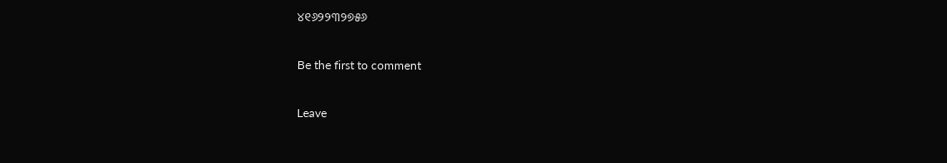୪୧୬୨୨୩୨୭୫୬

Be the first to comment

Leave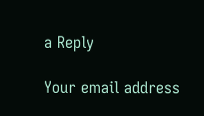a Reply

Your email address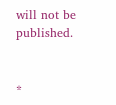will not be published.


*